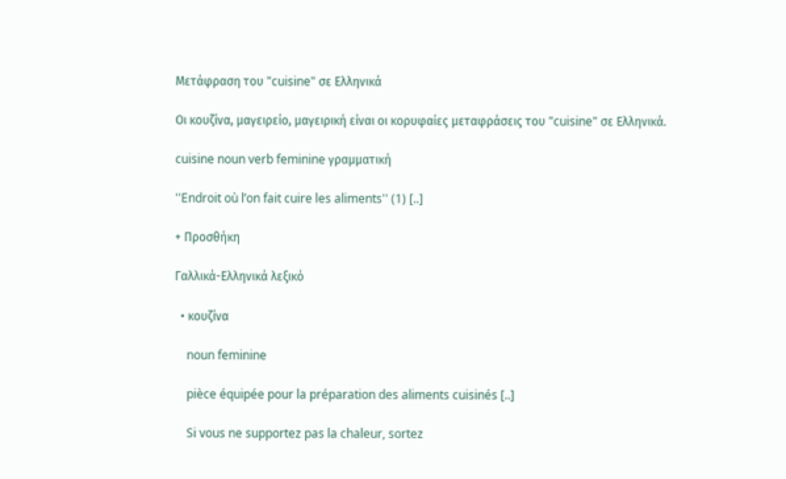Μετάφραση του "cuisine" σε Ελληνικά

Οι κουζίνα, μαγειρείο, μαγειρική είναι οι κορυφαίες μεταφράσεις του "cuisine" σε Ελληνικά.

cuisine noun verb feminine γραμματική

''Endroit où l’on fait cuire les aliments'' (1) [..]

+ Προσθήκη

Γαλλικά-Ελληνικά λεξικό

  • κουζίνα

    noun feminine

    pièce équipée pour la préparation des aliments cuisinés [..]

    Si vous ne supportez pas la chaleur, sortez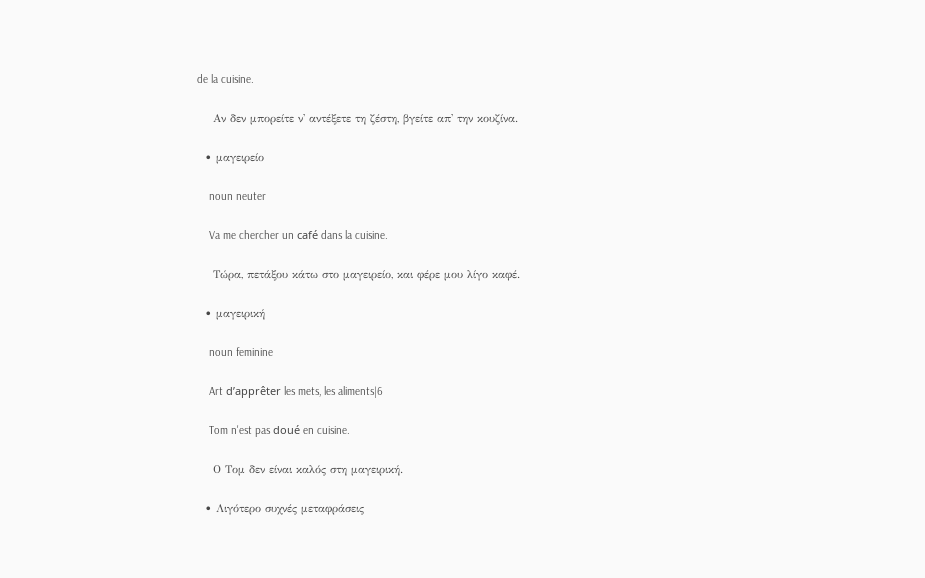de la cuisine.

    Αν δεν μπορείτε ν' αντέξετε τη ζέστη, βγείτε απ' την κουζίνα.

  • μαγειρείο

    noun neuter

    Va me chercher un café dans la cuisine.

    Τώρα, πετάξου κάτω στο μαγειρείο, και φέρε μου λίγο καφέ.

  • μαγειρική

    noun feminine

    Art d’apprêter les mets, les aliments|6

    Tom n'est pas doué en cuisine.

    Ο Τομ δεν είναι καλός στη μαγειρική.

  • Λιγότερο συχνές μεταφράσεις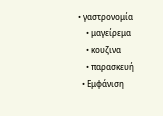• γαστρονομία
    • μαγείρεμα
    • κουζινα
    • παρασκευή
  • Εμφάνιση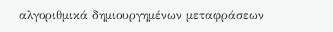αλγοριθμικά δημιουργημένων μεταφράσεων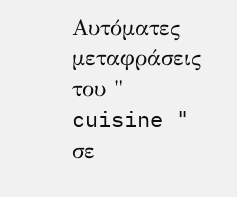Αυτόματες μεταφράσεις του " cuisine " σε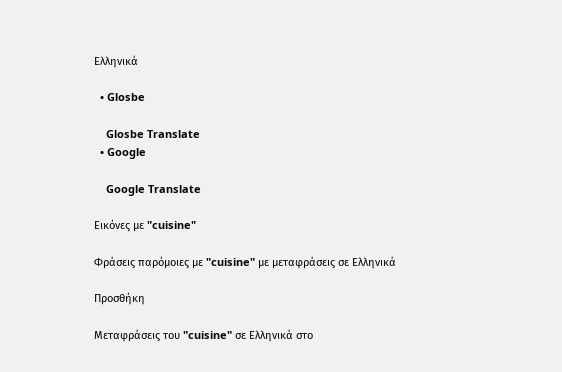Ελληνικά

  • Glosbe

    Glosbe Translate
  • Google

    Google Translate

Εικόνες με "cuisine"

Φράσεις παρόμοιες με "cuisine" με μεταφράσεις σε Ελληνικά

Προσθήκη

Μεταφράσεις του "cuisine" σε Ελληνικά στο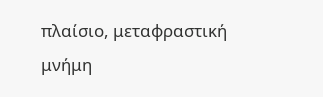πλαίσιο, μεταφραστική μνήμη